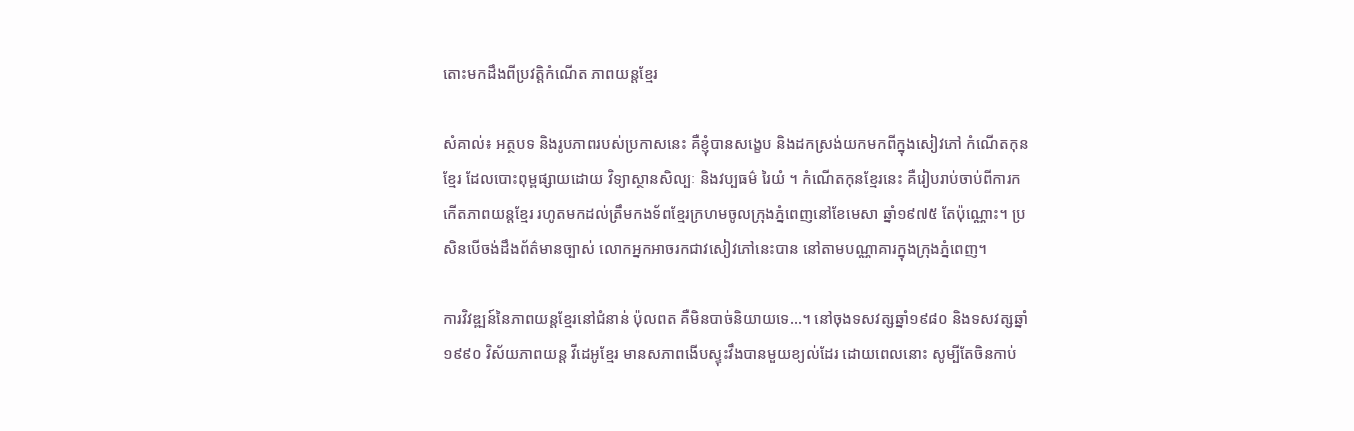តោះមកដឹងពីប្រវត្តិកំណើត ភាពយន្តខ្មែរ

សំគាល់៖ អត្ថបទ និងរូបភាពរបស់ប្រកាសនេះ គឺខ្ញុំបានសង្ខេប និងដកស្រង់យកមកពីក្នុងសៀវភៅ កំណើតកុនខ្មែរ ដែលបោះពុម្ពផ្សាយដោយ វិទ្យាស្ថានសិល្បៈ និងវប្បធម៌ រៃយំ ។ កំណើតកុនខ្មែរនេះ គឺរៀបរាប់ចាប់ពីការកកើតភាពយន្តខ្មែរ រហូតមកដល់ត្រឹមកងទ័ពខ្មែរក្រហមចូលក្រុងភ្នំពេញនៅខែមេសា ឆ្នាំ១៩៧៥ តែប៉ុណ្ណោះ។ ប្រសិនបើចង់ដឹងព័ត៌មានច្បាស់ លោកអ្នកអាចរកជាវសៀវភៅនេះបាន នៅតាមបណ្ណាគារក្នុងក្រុងភ្នំពេញ។

ការវិវឌ្ឍន៍នៃភាពយន្តខ្មែរនៅជំនាន់ ប៉ុលពត គឺមិនបាច់និយាយទេ…។ នៅចុងទសវត្សឆ្នាំ១៩៨០ និងទសវត្សឆ្នាំ១៩៩០ វិស័យភាពយន្ត វីដេអូខ្មែរ មានសភាពងើបស្ទុះវឹងបានមួយខ្យល់ដែរ ដោយពេលនោះ សូម្បីតែចិនកាប់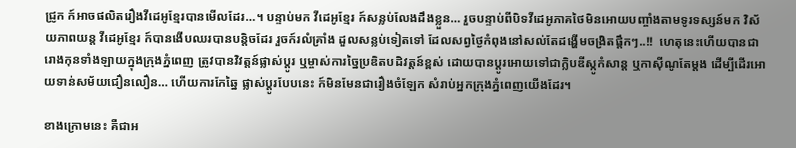ជ្រូក ក៍អាចផលិតរឿងវីដេអូខ្មែរបានមើលដែរ…។ បន្ទាប់មក វីដេអូខ្មែរ ក៍សន្លប់លែងដឹងខ្លួន… រួចបន្ទាប់ពីបិទវីដេអូភាគថៃមិនអោយបញ្ចាំងតាមទូរទស្សន៍មក វិស័យភាពយន្ត វីដេអូខ្មែរ ក៍បានងើបឈរបានបន្តិចដែរ រួចក៍រលំគ្រាំង ដួលសន្លប់ទៀតទៅ ដែលសព្វថ្ងៃកំពុងនៅសល់តែដង្ហើមចង្រិតផ្តឹកៗ..!!  ហេតុនេះហើយបានជារោងកុនទាំងឡាយក្នុងក្រុងភ្នំពេញ ត្រូវបានវិវត្តន៍ផ្លាស់ប្តូរ ឬម្ចាស់ការច្នៃប្រឌិតបដិវត្តន៍ខ្ពស់ ដោយបានប្តូរអោយទៅជាក្លិបឌីស្កូកំសាន្ត ឬកាស៊ីណូតែម្តង ដើម្បីដើរអោយទាន់សម័យជឿនលឿន… ហើយការកែឆ្នៃ ផ្លាស់ប្តូរបែបនេះ ក៍មិនមែនជារឿងចំឡែក សំរាប់អ្នកក្រុងភ្នំពេញយើងដែរ។

ខាងក្រោមនេះ គឺជាអ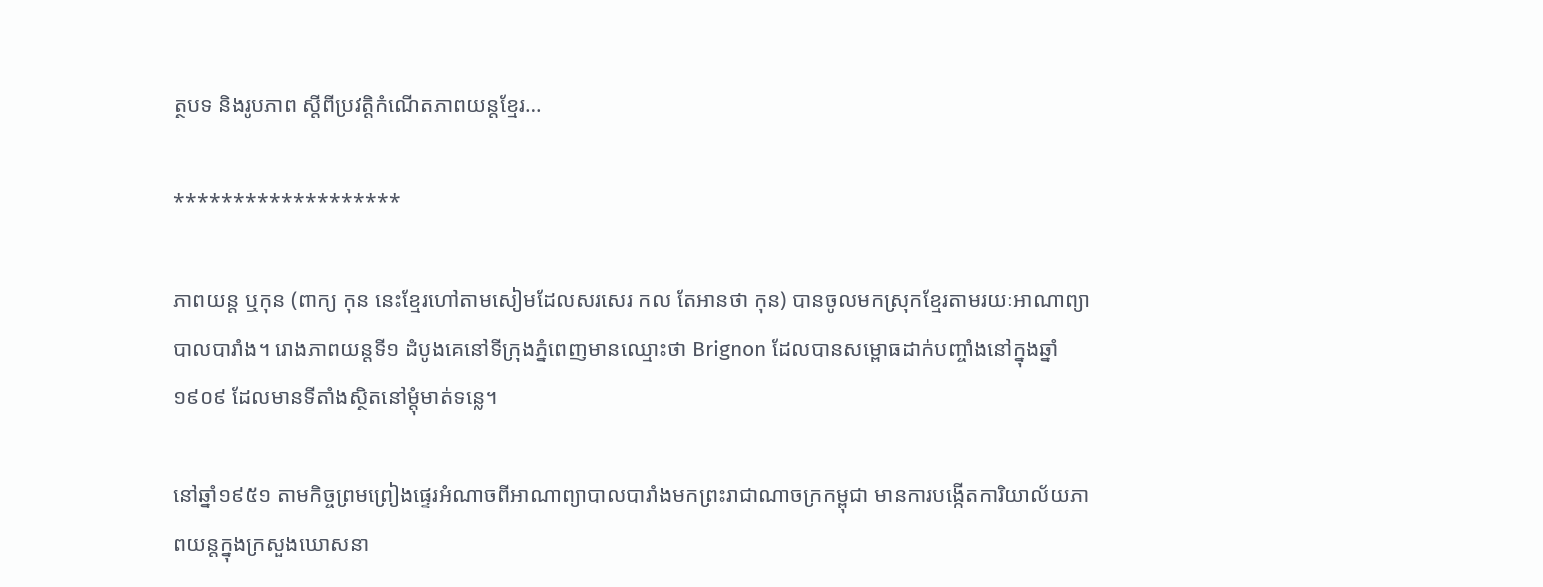ត្ថបទ និងរូបភាព ស្តីពីប្រវត្តិកំណើតភាពយន្តខ្មែរ…

*******************

ភាពយន្ត ឬកុន (ពាក្យ កុន នេះខ្មែរហៅតាមសៀមដែលសរសេរ កល តែអានថា កុន) បានចូលមកស្រុកខ្មែរតាមរយៈអាណាព្យាបាលបារាំង។ រោងភាពយន្តទី១ ដំបូងគេនៅទីក្រុងភ្នំពេញមានឈ្មោះថា Brignon ដែលបានសម្ពោធដាក់បញ្ចាំងនៅក្នុងឆ្នាំ១៩០៩ ដែលមានទីតាំងស្ថិតនៅម្តុំមាត់ទន្លេ។

នៅឆ្នាំ១៩៥១ តាមកិច្ចព្រមព្រៀងផ្ទេរអំណាចពីអាណាព្យាបាលបារាំងមកព្រះរាជាណាចក្រកម្ពុជា មានការបង្កើតការិយាល័យភាពយន្តក្នុងក្រសួងឃោសនា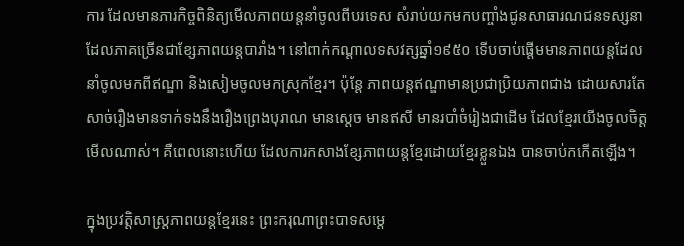ការ ដែលមានភារកិច្ចពិនិត្យមើលភាពយន្តនាំចូលពីបរទេស សំរាប់យកមកបញ្ចាំងជូនសាធារណជនទស្សនា ដែលភាគច្រើនជាខ្សែភាពយន្តបារាំង។ នៅពាក់កណ្តាលទសវត្សឆ្នាំ១៩៥០ ទើបចាប់ផ្តើមមានភាពយន្តដែលនាំចូលមកពីឥណ្ឌា និងសៀមចូលមកស្រុកខ្មែរ។ ប៉ុន្តែ ភាពយន្តឥណ្ឌាមានប្រជាប្រិយភាពជាង ដោយសារតែសាច់រឿងមានទាក់ទងនឹងរឿងព្រេងបុរាណ មានស្តេច មានឥសី មានរបាំចំរៀងជាដើម ដែលខ្មែរយើងចូលចិត្តមើលណាស់។ គឺពេលនោះហើយ ដែលការកសាងខ្សែភាពយន្តខ្មែរដោយខ្មែរខ្លួនឯង បានចាប់កកើតឡើង។

ក្នុងប្រវត្តិសាស្រ្តភាពយន្តខ្មែរនេះ ព្រះករុណាព្រះបាទសម្តេ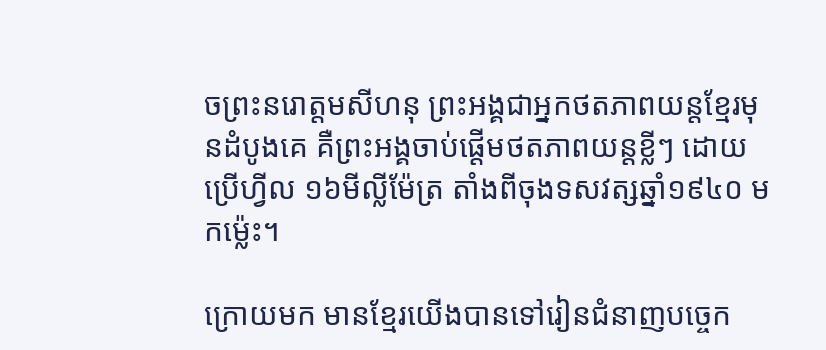ចព្រះនរោត្តមសីហនុ ព្រះអង្គជាអ្នកថតភាពយន្តខ្មែរមុនដំបូងគេ គឺព្រះអង្គចាប់ផ្តើមថតភាពយន្តខ្លីៗ ដោយប្រើហ្វីល ១៦មីល្លីម៉ែត្រ តាំងពីចុងទសវត្សឆ្នាំ១៩៤០ មកម៉្លេះ។

ក្រោយមក មានខ្មែរយើងបានទៅរៀនជំនាញបច្ចេក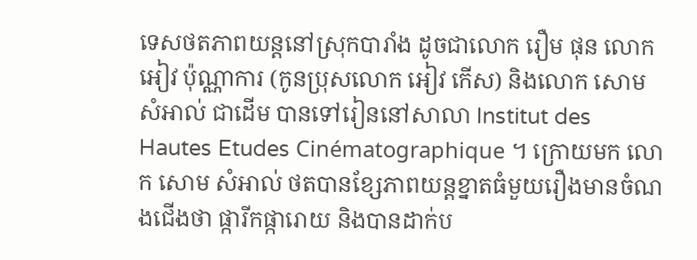ទេសថតភាពយន្តនៅស្រុកបារាំង ដូចជាលោក រឿម ផុន លោក អៀវ ប៉ុណ្ណាការ (កូនប្រុសលោក អៀវ កើស) និងលោក សោម សំអាល់ ជាដើម បានទៅរៀននៅសាលា Institut des Hautes Etudes Cinématographique ។ ក្រោយមក លោក សោម សំអាល់ ថតបានខ្សែភាពយន្តខ្នាតធំមួយរឿងមានចំណងជើងថា ផ្ការីកផ្ការោយ និងបានដាក់ប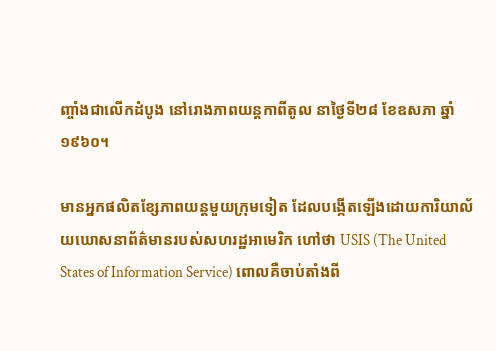ញ្ចាំងជាលើកដំបូង នៅរោងភាពយន្តកាពីតូល នាថ្ងៃទី២៨ ខែឧសភា ឆ្នាំ១៩៦០។

មានអ្នកផលិតខ្សែភាពយន្តមួយក្រុមទៀត ដែលបង្កើតឡើងដោយការិយាល័យឃោសនាព័ត៌មានរបស់សហរដ្ឋអាមេរិក ហៅថា USIS (The United States of Information Service) ពោលគឺចាប់តាំងពី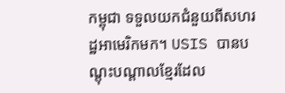កម្ពុជា ទទួលយកជំនួយពីសហរដ្ឋអាមេរិកមក។ USIS បានបណ្តុះបណ្តាលខ្មែរដែល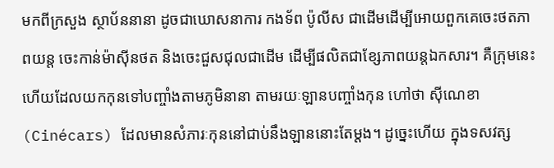មកពីក្រសួង ស្ថាប័ននានា ដូចជាឃោសនាការ កងទ័ព ប៉ូលីស ជាដើមដើម្បីអោយពួកគេចេះថតភាពយន្ត ចេះកាន់ម៉ាស៊ីនថត និងចេះជួសជុលជាដើម ដើម្បីផលិតជាខ្សែភាពយន្តឯកសារ។ គឺក្រុមនេះហើយដែលយកកុនទៅបញ្ចាំងតាមភូមិនានា តាមរយៈឡានបញ្ចាំងកុន ហៅថា ស៊ីណេខា (Cinécars) ដែលមានសំភារៈកុននៅជាប់នឹងឡាននោះតែម្តង។ ដូច្នេះហើយ ក្នុងទសវត្ស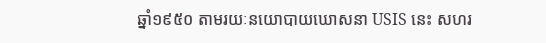ឆ្នាំ១៩៥០ តាមរយៈនយោបាយឃោសនា USIS នេះ សហរ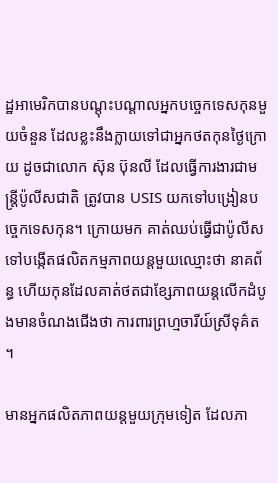ដ្ឋអាមេរិកបានបណ្តុះបណ្តាលអ្នកបច្ចេកទេសកុនមួយចំនួន ដែលខ្លះនឹងក្លាយទៅជាអ្នកថតកុនថ្ងៃក្រោយ ដូចជាលោក ស៊ុន ប៊ុនលី ដែលធ្វើការងារជាមន្រ្តីប៉ូលីសជាតិ ត្រូវបាន USIS យកទៅបង្រៀនបច្ចេកទេសកុន។ ក្រោយមក គាត់ឈប់ធ្វើជាប៉ូលីស ទៅបង្កើតផលិតកម្មភាពយន្តមួយឈ្មោះថា នាគព័ន្ធ ហើយកុនដែលគាត់ថតជាខ្សែភាពយន្តលើកដំបូងមានចំណងជើងថា ការពារព្រហ្មចារីយ៍ស្រីទុគ៌ត ។

មានអ្នកផលិតភាពយន្តមួយក្រុមទៀត ដែលភា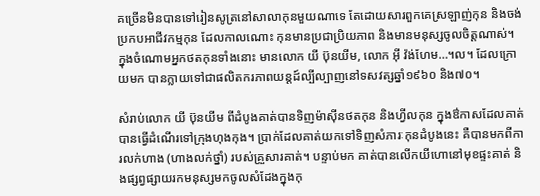គច្រើនមិនបានទៅរៀនសូត្រនៅសាលាកុនមួយណាទេ តែដោយសារពួកគេស្រឡាញ់កុន និងចង់ប្រកបអាជីវកម្មកុន ដែលកាលណោះ កុនមានប្រជាប្រិយភាព និងមានមនុស្សចូលចិត្តណាស់។ ក្នុងចំណោមអ្នកថតកុនទាំងនោះ មានលោក យី ប៊ុនយីម, លោក អ៊ី វ៉ង់ហែម…។ល។ ដែលក្រោយមក បានក្លាយទៅជាផលិតករភាពយន្តដ៍ល្បីល្បាញនៅទសវត្សឆ្នាំ១៩៦០ និង៧០។

សំរាប់លោក យី ប៊ុនយីម ពីដំបូងគាត់បានទិញម៉ាស៊ីនថតកុន និងហ្វីលកុន ក្នុងឳកាសដែលគាត់បានធ្វើដំណើរទៅក្រុងហុងកុង។ ប្រាក់ដែលគាត់យកទៅទិញសំភារៈកុនដំបូងនេះ គឺបានមកពីការលក់ហាង (ហាងលក់ថ្នាំ) របស់គ្រួសារគាត់។ បន្ទាប់មក គាត់បានលើកយីហោនៅមុខផ្ទះគាត់ និងផ្សព្វផ្សាយរកមនុស្សមកចូលសំដែងក្នុងកុ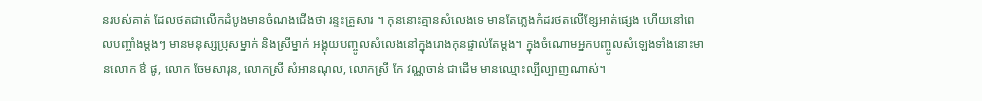នរបស់គាត់ ដែលថតជាលើកដំបូងមានចំណងជើងថា រន្ទះគ្រួសារ ។ កុននោះគ្មានសំលេងទេ មានតែភ្លេងកំដរថតលើខ្សែអាត់ផ្សេង ហើយនៅពេលបញ្ចាំងម្តងៗ មានមនុស្សប្រុសម្នាក់ និងស្រីម្នាក់ អង្គុយបញ្ចូលសំលេងនៅក្នុងរោងកុនផ្ទាល់តែម្តង។ ក្នុងចំណោមអ្នកបញ្ចូលសំឡេងទាំងនោះមានលោក ឳ ផូ, លោក ចែមសារុន, លោកស្រី សំអានណុល, លោកស្រី កែ វណ្ណចាន់ ជាដើម មានឈ្មោះល្បីល្បាញណាស់។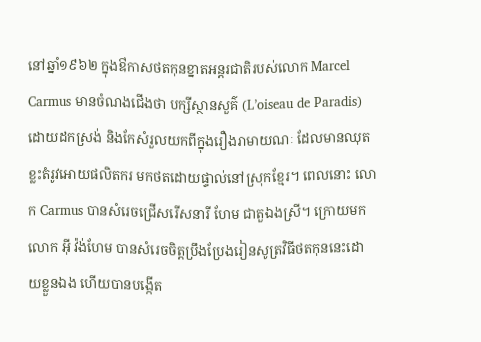នៅឆ្នាំ១៩៦២ ក្នុងឳកាសថតកុនខ្នាតអន្តរជាតិរបស់លោក Marcel Carmus មានចំណងជើងថា បក្សីស្ថានសួគ៌ (L’oiseau de Paradis) ដោយដកស្រង់ និងកែសំរួលយកពីក្នុងរឿងរាមាយណៈ ដែលមានឈុតខ្លះតំរូវអោយផលិតករ មកថតដោយផ្ទាល់នៅស្រុកខ្មែរ។ ពេលនោះ លោក Carmus បានសំរេចជ្រើសរើសនារី ហែម ជាតួឯងស្រី។ ក្រោយមក លោក អ៊ី វ៉ង់ហែម បានសំរេចចិត្តប្រឹងប្រែងរៀនសូត្រវិធីថតកុននេះដោយខ្លួនឯង ហើយបានបង្កើត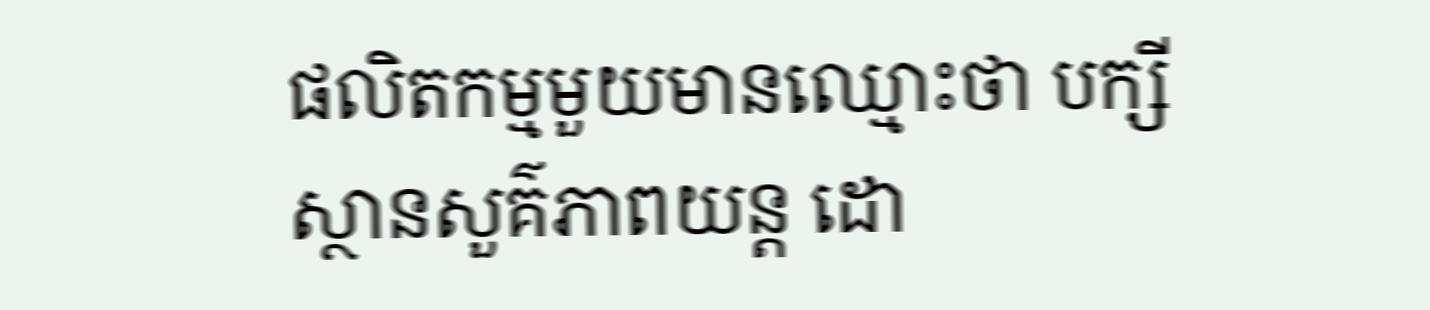ផលិតកម្មមួយមានឈ្មោះថា បក្សីស្ថានសួគ៌ភាពយន្ត ដោ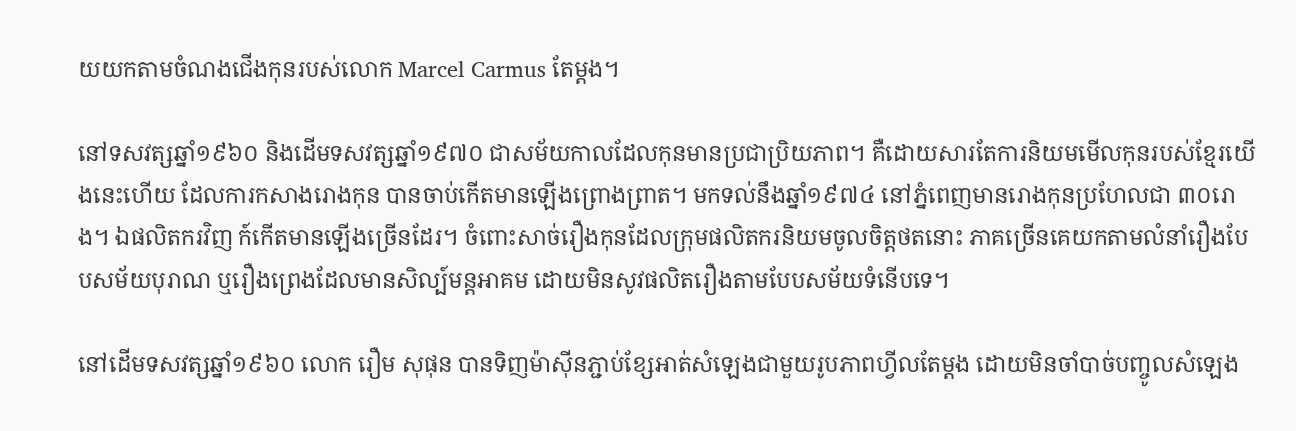យយកតាមចំណងជើងកុនរបស់លោក Marcel Carmus តែម្តង។

នៅទសវត្សឆ្នាំ១៩៦០ និងដើមទសវត្សឆ្នាំ១៩៧០ ជាសម័យកាលដែលកុនមានប្រជាប្រិយភាព។ គឺដោយសារតែការនិយមមើលកុនរបស់ខ្មែរយើងនេះហើយ ដែលការកសាងរោងកុន បានចាប់កើតមានឡើងព្រោងព្រាត។ មកទល់នឹងឆ្នាំ១៩៧៤ នៅភ្នំពេញមានរោងកុនប្រហែលជា ៣០រោង។ ឯផលិតករវិញ ក៍កើតមានឡើងច្រើនដែរ។ ចំពោះសាច់រឿងកុនដែលក្រុមផលិតករនិយមចូលចិត្តថតនោះ ភាគច្រើនគេយកតាមលំនាំរឿងបែបសម័យបុរាណ ឬរឿងព្រេងដែលមានសិល្ប៍មន្តអាគម ដោយមិនសូវផលិតរឿងតាមបែបសម័យទំនើបទេ។

នៅដើមទសវត្សឆ្នាំ១៩៦០ លោក រឿម សុផុន បានទិញម៉ាស៊ីនភ្ជាប់ខ្សែអាត់សំឡេងជាមួយរូបភាពហ្វីលតែម្តង ដោយមិនចាំបាច់បញ្ចូលសំឡេង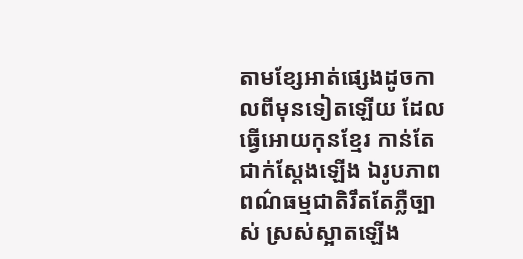តាមខ្សែអាត់ផ្សេងដូចកាលពីមុនទៀតឡើយ ដែលធ្វើអោយកុនខ្មែរ កាន់តែជាក់ស្តែងឡើង ឯរូបភាពពណ៌ធម្មជាតិរឹតតែភ្លឺច្បាស់ ស្រស់ស្អាតឡើង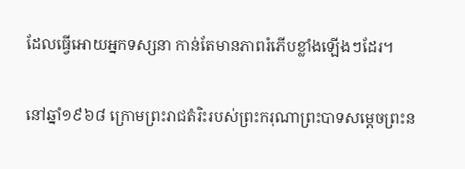ដែលធ្វើអោយអ្នកទស្សនា កាន់តែមានភាពរំភើបខ្លាំងឡើងៗដែរ។

នៅឆ្នាំ១៩៦៨ ក្រោមព្រះរាជតំរិះរបស់ព្រះករុណាព្រះបាទសម្តេចព្រះន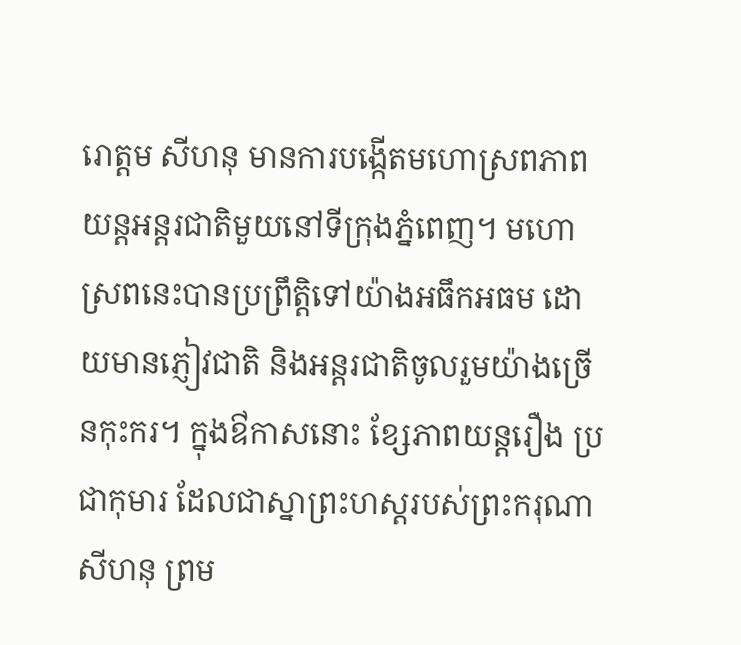រោត្តម សីហនុ មានការបង្កើតមហោស្រពភាពយន្តអន្តរជាតិមួយនៅទីក្រុងភ្នំពេញ។ មហោស្រពនេះបានប្រព្រឹត្តិទៅយ៉ាងអធឹកអធម ដោយមានភ្ញៀវជាតិ និងអន្តរជាតិចូលរួមយ៉ាងច្រើនកុះករ។ ក្នុងឳកាសនោះ ខ្សែភាពយន្តរឿង ប្រជាកុមារ ដែលជាស្នាព្រះហស្តរបស់ព្រះករុណាសីហនុ ព្រម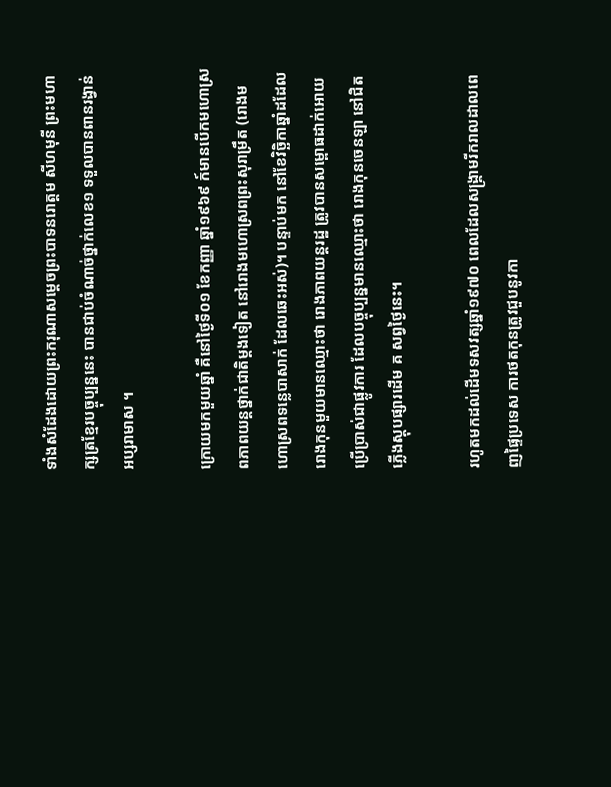ទាំងសំដែងដោយព្រះករុណាសម្តេចព្រះបាទនរោត្តម សីហមុនី ព្រះមហាក្សត្រខ្មែរបច្ចុប្បន្ននេះ បានជាប់ចំណាច់ថ្នាក់លេខ១ ទទួលបានពានរង្វាន់ អប្សរាមាស ។

ក្រោយមកមួយឆ្នាំ គឺនៅថ្ងៃទី០១ ខែកញ្ញា ឆ្នាំ១៩៦៩ ក៍មានបើកមហោស្រពភាពយន្តថ្នាក់ជាតិម្តងទៀត នៅរោងមហោស្រពព្រះសុរាម្រឹត (រោងមហោស្រពទន្លេបាសាក់ ដែលឆេះអស់)។ បន្ទាប់មក នៅខែវិច្ឆិកាឆ្នាំដដែល រោងកុនមួយមានឈ្មោះថា រោងភាពយន្តរដ្ឋ ត្រូវបានសម្ពោធដាក់អោយប្រើប្រាស់ជាផ្លូវការ ដែលបច្ចុប្បន្នមានឈ្មោះថា រោងកុនចេនឡា នៅជិតភ្លើងស្តុបផ្សារដើម គ សព្វថ្ងៃនេះ។

រហូតមកដល់ដើមទសវត្សឆ្នាំ១៩៧០ ពេលដែលសង្រ្គាមរីករាលដាលពេញផ្ទៃប្រទេស ការថតកុនត្រូវជួបនូវកា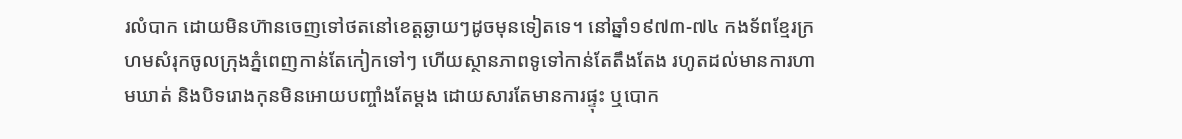រលំបាក ដោយមិនហ៊ានចេញទៅថតនៅខេត្តឆ្ងាយៗដូចមុនទៀតទេ។ នៅឆ្នាំ១៩៧៣-៧៤ កងទ័ពខ្មែរក្រហមសំរុកចូលក្រុងភ្នំពេញកាន់តែកៀកទៅៗ ហើយស្ថានភាពទូទៅកាន់តែតឹងតែង រហូតដល់មានការហាមឃាត់ និងបិទរោងកុនមិនអោយបញ្ចាំងតែម្តង ដោយសារតែមានការផ្ទុះ ឬបោក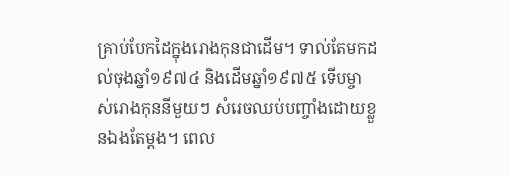គ្រាប់បែកដៃក្នុងរោងកុនជាដើម។ ទាល់តែមកដល់ចុងឆ្នាំ១៩៧៤ និងដើមឆ្នាំ១៩៧៥ ទើបម្ចាស់រោងកុននីមួយៗ សំរេចឈប់បញ្ចាំងដោយខ្លួនឯងតែម្តង។ ពេល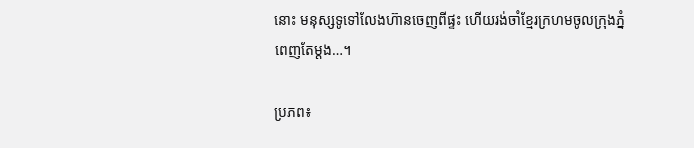នោះ មនុស្សទូទៅលែងហ៊ានចេញពីផ្ទះ ហើយរង់ចាំខ្មែរក្រហមចូលក្រុងភ្នំពេញតែម្តង…។

ប្រភព៖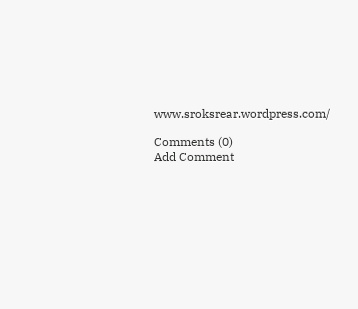www.sroksrear.wordpress.com/

Comments (0)
Add Comment